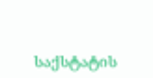საქსტატის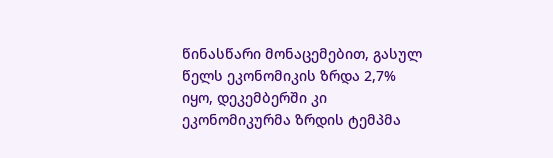წინასწარი მონაცემებით, გასულ წელს ეკონომიკის ზრდა 2,7% იყო, დეკემბერში კი ეკონომიკურმა ზრდის ტემპმა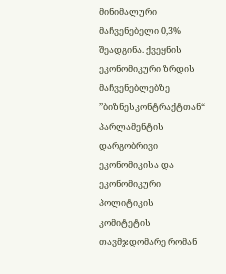მინიმალური მაჩვენებელი 0,3% შეადგინა. ქვეყნის ეკონომიკური ზრდის მაჩვენებლებზე ’’ბიზნესკონტრაქტთან“ პარლამენტის დარგობრივი ეკონომიკისა და ეკონომიკური პოლიტიკის კომიტეტის თავმჯდომარე რომან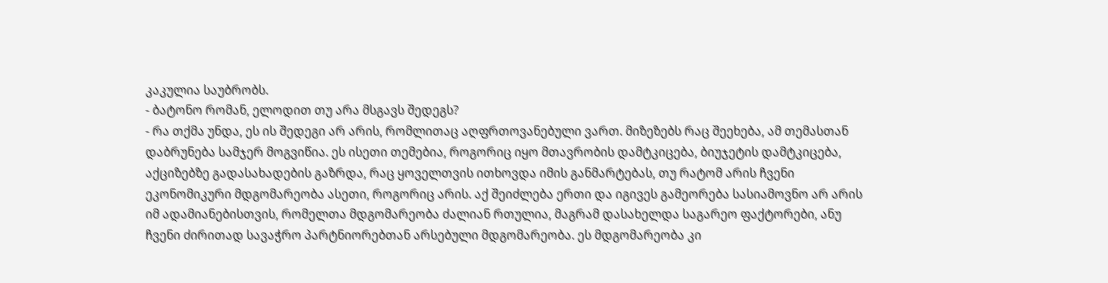კაკულია საუბრობს.
- ბატონო რომან, ელოდით თუ არა მსგავს შედეგს?
- რა თქმა უნდა, ეს ის შედეგი არ არის, რომლითაც აღფრთოვანებული ვართ. მიზეზებს რაც შეეხება, ამ თემასთან დაბრუნება სამჯერ მოგვიწია. ეს ისეთი თემებია, როგორიც იყო მთავრობის დამტკიცება, ბიუჯეტის დამტკიცება, აქციზებზე გადასახადების გაზრდა, რაც ყოველთვის ითხოვდა იმის განმარტებას, თუ რატომ არის ჩვენი ეკონომიკური მდგომარეობა ასეთი, როგორიც არის. აქ შეიძლება ერთი და იგივეს გამეორება სასიამოვნო არ არის იმ ადამიანებისთვის, რომელთა მდგომარეობა ძალიან რთულია, მაგრამ დასახელდა საგარეო ფაქტორები, ანუ ჩვენი ძირითად სავაჭრო პარტნიორებთან არსებული მდგომარეობა. ეს მდგომარეობა კი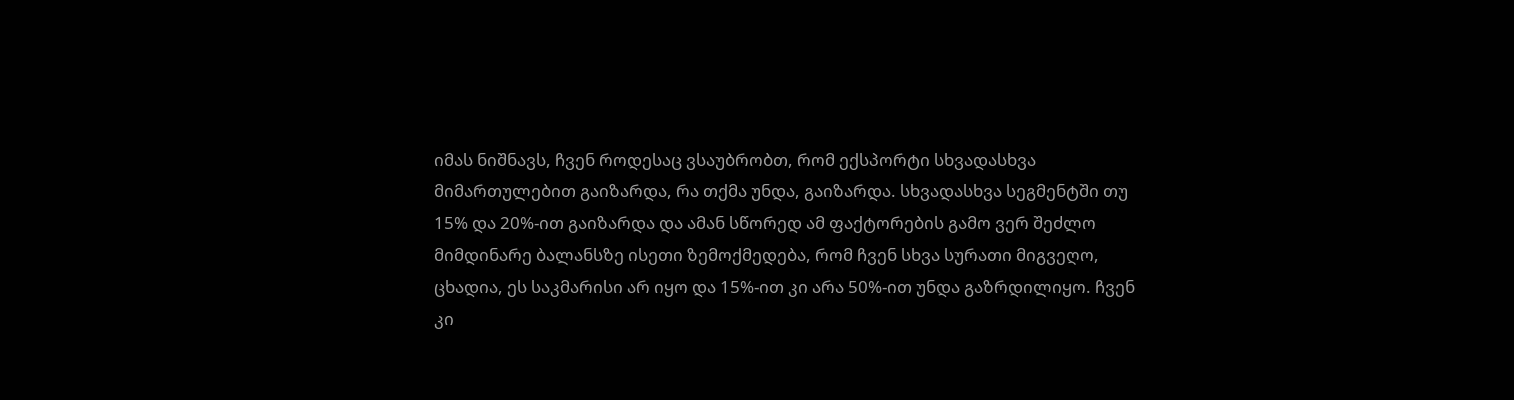იმას ნიშნავს, ჩვენ როდესაც ვსაუბრობთ, რომ ექსპორტი სხვადასხვა მიმართულებით გაიზარდა, რა თქმა უნდა, გაიზარდა. სხვადასხვა სეგმენტში თუ 15% და 20%-ით გაიზარდა და ამან სწორედ ამ ფაქტორების გამო ვერ შეძლო მიმდინარე ბალანსზე ისეთი ზემოქმედება, რომ ჩვენ სხვა სურათი მიგვეღო, ცხადია, ეს საკმარისი არ იყო და 15%-ით კი არა 50%-ით უნდა გაზრდილიყო. ჩვენ კი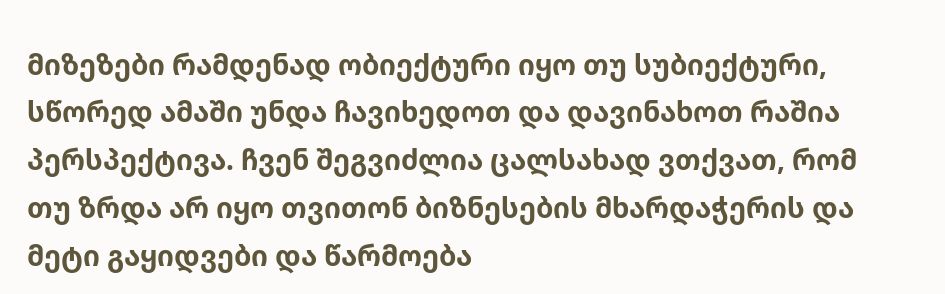მიზეზები რამდენად ობიექტური იყო თუ სუბიექტური, სწორედ ამაში უნდა ჩავიხედოთ და დავინახოთ რაშია პერსპექტივა. ჩვენ შეგვიძლია ცალსახად ვთქვათ, რომ თუ ზრდა არ იყო თვითონ ბიზნესების მხარდაჭერის და მეტი გაყიდვები და წარმოება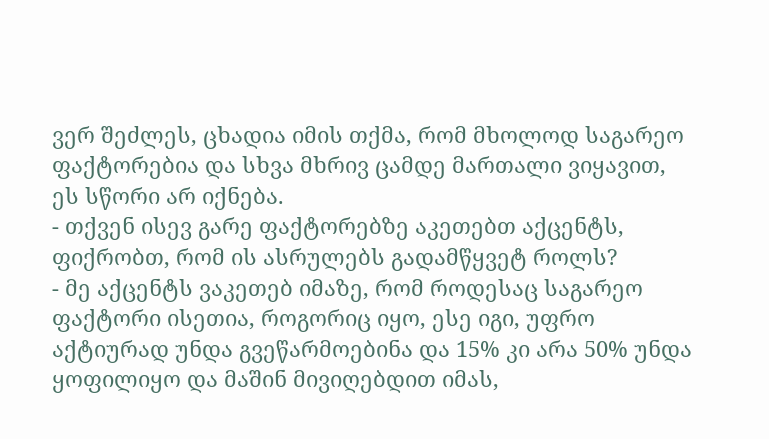ვერ შეძლეს, ცხადია იმის თქმა, რომ მხოლოდ საგარეო ფაქტორებია და სხვა მხრივ ცამდე მართალი ვიყავით, ეს სწორი არ იქნება.
- თქვენ ისევ გარე ფაქტორებზე აკეთებთ აქცენტს, ფიქრობთ, რომ ის ასრულებს გადამწყვეტ როლს?
- მე აქცენტს ვაკეთებ იმაზე, რომ როდესაც საგარეო ფაქტორი ისეთია, როგორიც იყო, ესე იგი, უფრო აქტიურად უნდა გვეწარმოებინა და 15% კი არა 50% უნდა ყოფილიყო და მაშინ მივიღებდით იმას,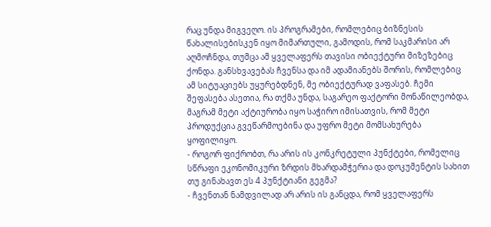რაც უნდა მიგვეღო. ის პროგრამები, რომლებიც ბიზნესის წახალისებისკენ იყო მიმართული, გამოდის, რომ საკმარისი არ აღმოჩნდა, თუმცა ამ ყველაფერს თავისი ობიექტური მიზეზებიც ქონდა. განსხვავებას ჩვენსა და იმ ადამიანებს შორის, რომლებიც ამ სიტუაციებს უყურებდნენ, მე ობიექტურად ვაფასებ. ჩემი შეფასება ასეთია, რა თქმა უნდა, საგარეო ფაქტორი მონაწილეობდა, მაგრამ მეტი აქტიურობა იყო საჭირო იმისათვის, რომ მეტი პროდუქცია გვეწარმოებინა და უფრო მეტი მომსახურება ყოფილიყო.
- როგორ ფიქრობთ, რა არის ის კონკრეტული პუნქტები, რომელიც სწრაფი ეკონომიკური ზრდის მხარდამჭერია და დოკუმენტის სახით თუ გინახავთ ეს 4 პუნქტიანი გეგმა?
- ჩვენთან ნამდვილად არ არის ის განცდა, რომ ყველაფერს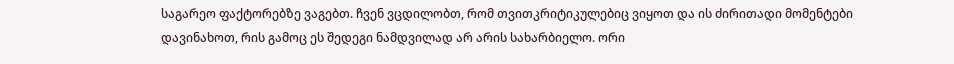საგარეო ფაქტორებზე ვაგებთ. ჩვენ ვცდილობთ, რომ თვითკრიტიკულებიც ვიყოთ და ის ძირითადი მომენტები დავინახოთ, რის გამოც ეს შედეგი ნამდვილად არ არის სახარბიელო. ორი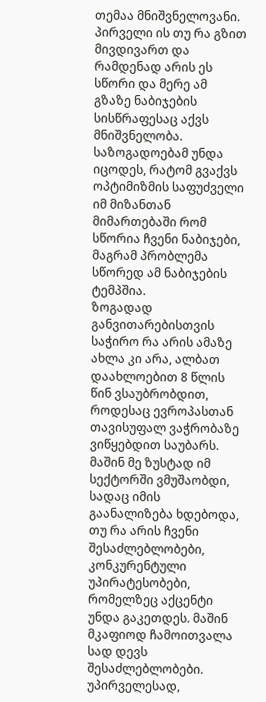თემაა მნიშვნელოვანი. პირველი ის თუ რა გზით მივდივართ და რამდენად არის ეს სწორი და მერე ამ გზაზე ნაბიჯების სისწრაფესაც აქვს მნიშვნელობა. საზოგადოებამ უნდა იცოდეს, რატომ გვაქვს ოპტიმიზმის საფუძველი იმ მიზანთან მიმართებაში რომ სწორია ჩვენი ნაბიჯები, მაგრამ პრობლემა სწორედ ამ ნაბიჯების ტემპშია.
ზოგადად განვითარებისთვის საჭირო რა არის ამაზე ახლა კი არა, ალბათ დაახლოებით 8 წლის წინ ვსაუბრობდით, როდესაც ევროპასთან თავისუფალ ვაჭრობაზე ვიწყებდით საუბარს. მაშინ მე ზუსტად იმ სექტორში ვმუშაობდი, სადაც იმის გაანალიზება ხდებოდა, თუ რა არის ჩვენი შესაძლებლობები, კონკურენტული უპირატესობები, რომელზეც აქცენტი უნდა გაკეთდეს. მაშინ მკაფიოდ ჩამოითვალა სად დევს შესაძლებლობები. უპირველესად,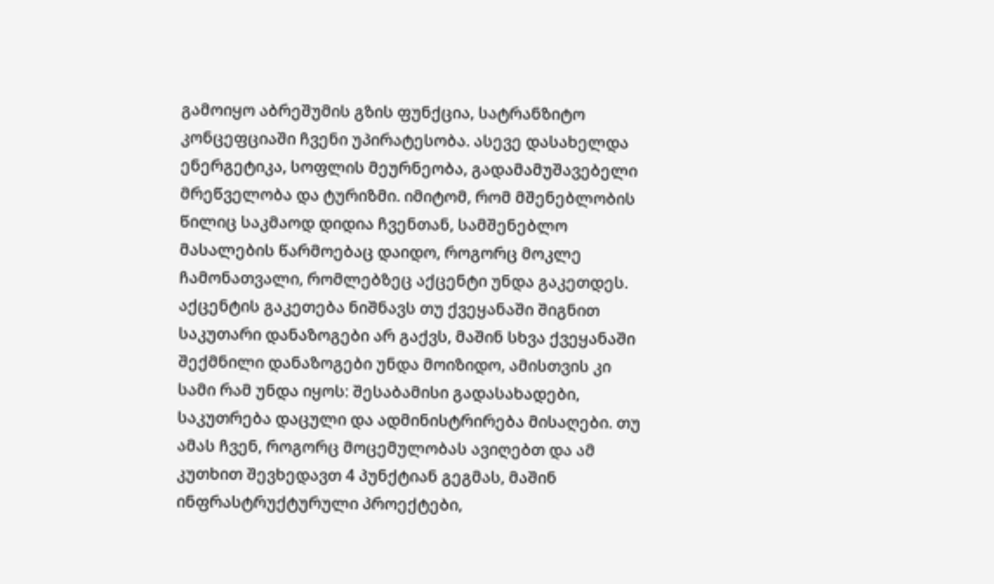გამოიყო აბრეშუმის გზის ფუნქცია, სატრანზიტო კონცეფციაში ჩვენი უპირატესობა. ასევე დასახელდა ენერგეტიკა, სოფლის მეურნეობა, გადამამუშავებელი მრეწველობა და ტურიზმი. იმიტომ, რომ მშენებლობის წილიც საკმაოდ დიდია ჩვენთან, სამშენებლო მასალების წარმოებაც დაიდო, როგორც მოკლე ჩამონათვალი, რომლებზეც აქცენტი უნდა გაკეთდეს. აქცენტის გაკეთება ნიშნავს თუ ქვეყანაში შიგნით საკუთარი დანაზოგები არ გაქვს, მაშინ სხვა ქვეყანაში შექმნილი დანაზოგები უნდა მოიზიდო, ამისთვის კი სამი რამ უნდა იყოს: შესაბამისი გადასახადები, საკუთრება დაცული და ადმინისტრირება მისაღები. თუ ამას ჩვენ, როგორც მოცემულობას ავიღებთ და ამ კუთხით შევხედავთ 4 პუნქტიან გეგმას, მაშინ ინფრასტრუქტურული პროექტები,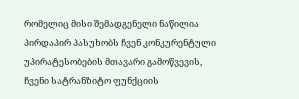რომელიც მისი შემადგენელი ნაწილია პირდაპირ პასუხობს ჩვენ კონკურენტული უპირატესობების მთავარი გამოწვევის, ჩვენი სატრანზიტო ფუნქციის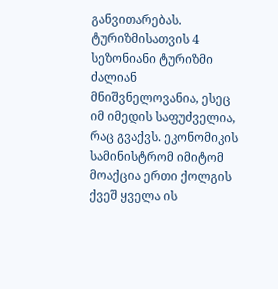განვითარებას. ტურიზმისათვის 4 სეზონიანი ტურიზმი ძალიან მნიშვნელოვანია, ესეც იმ იმედის საფუძველია, რაც გვაქვს. ეკონომიკის სამინისტრომ იმიტომ მოაქცია ერთი ქოლგის ქვეშ ყველა ის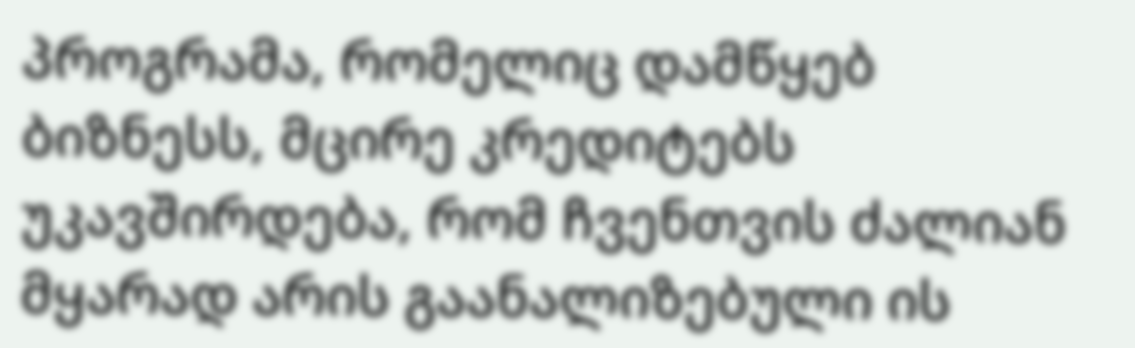პროგრამა, რომელიც დამწყებ ბიზნესს, მცირე კრედიტებს უკავშირდება, რომ ჩვენთვის ძალიან მყარად არის გაანალიზებული ის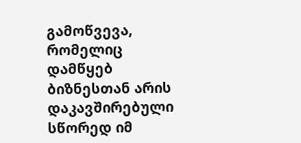გამოწვევა, რომელიც დამწყებ ბიზნესთან არის დაკავშირებული სწორედ იმ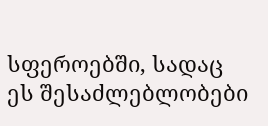სფეროებში, სადაც ეს შესაძლებლობები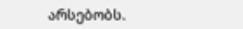არსებობს.